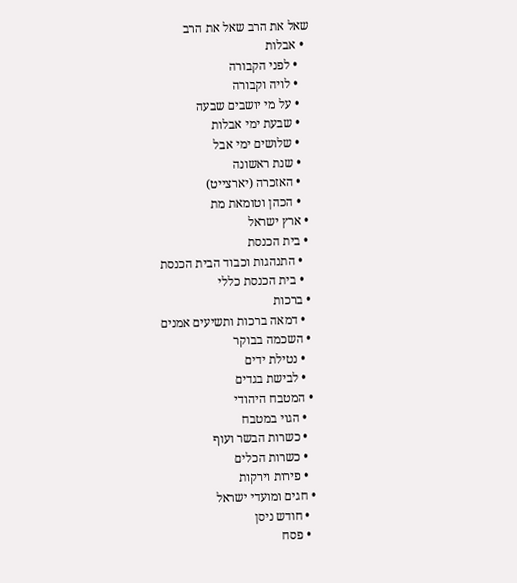שאל את הרב שאל את הרב
  • אבלות
    • לפני הקבורה
    • לויה וקבורה
    • על מי יושבים שבעה
    • שבעת ימי אבלות
    • שלושים ימי אבל
    • שנת ראשונה
    • האזכרה (יארצייט)
    • הכהן וטומאת מת
  • ארץ ישראל
  • בית הכנסת
    • התנהגות וכבוד הבית הכנסת
    • בית הכנסת כללי
  • ברכות
    • דמאה ברכות ותשיעים אמנים
  • השכמה בבוקר
    • נטילת ידים
    • לבישת בגדים
  • המטבח היהודי
    • הגוי במטבח
    • כשרות הבשר ועוף
    • כשרות הכלים
    • פירות וירקות
  • חגים ומועדי ישראל
    • חודש ניסן
    • פסח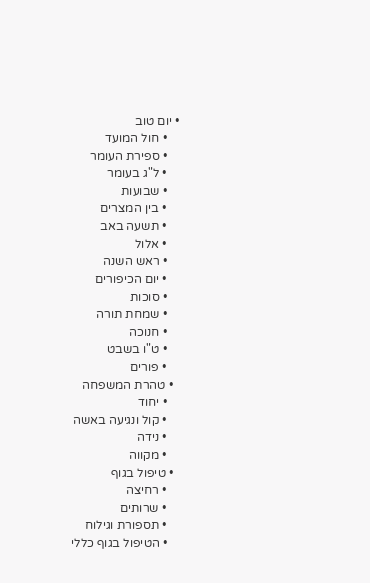• יום טוב
    • חול המועד
    • ספירת העומר
    • ל"ג בעומר
    • שבועות
    • בין המצרים
    • תשעה באב
    • אלול
    • ראש השנה
    • יום הכיפורים
    • סוכות
    • שמחת תורה
    • חנוכה
    • ט"ו בשבט
    • פורים
  • טהרת המשפחה
    • יחוד
    • קול ונגיעה באשה
    • נידה
    • מקווה
  • טיפול בגוף
    • רחיצה
    • שרותים
    • תספורת וגילוח
    • הטיפול בגוף כללי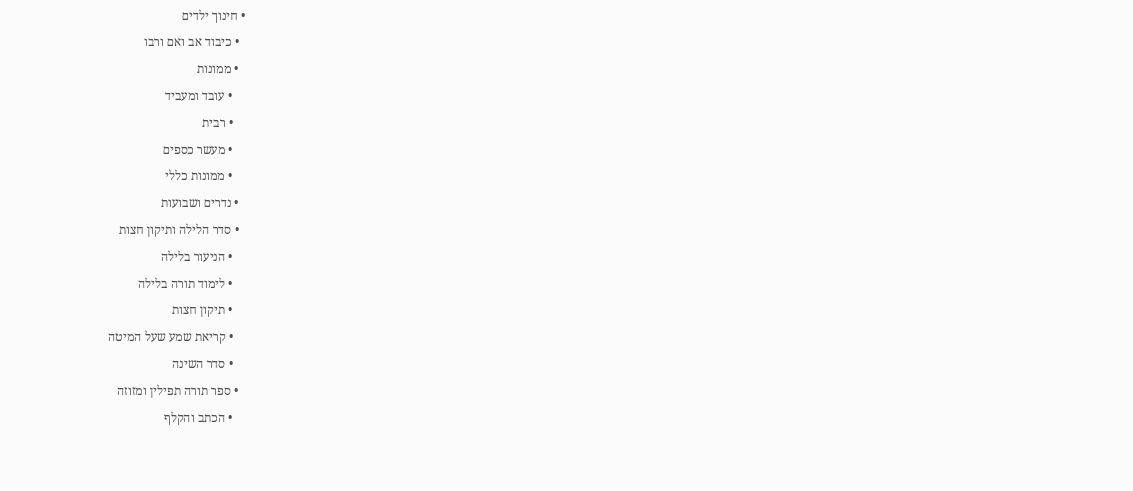• חינוך ילדים
  • כיבוד אב ואם ורבו
  • ממונות
    • עובד ומעביד
    • רבית
    • מעשר כספים
    • ממונות כללי
  • נדרים ושבועות
  • סדר הלילה ותיקון חצות
    • הניעור בלילה
    • לימוד תורה בלילה
    • תיקון חצות
    • קריאת שמע שעל המיטה
    • סדר השינה
  • ספר תורה תפילין ומזוזה
    • הכתב והקלף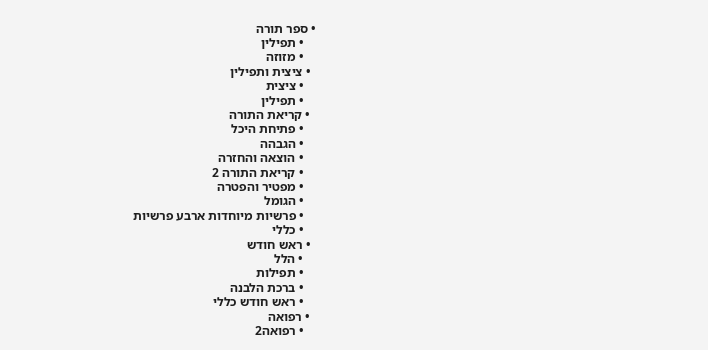• ספר תורה
    • תפילין
    • מזוזה
  • ציצית ותפילין
    • ציצית
    • תפילין
  • קריאת התורה
    • פתיחת היכל
    • הגבהה
    • הוצאה והחזרה
    • קריאת התורה 2
    • מפטיר והפטרה
    • הגומל
    • פרשיות מיוחדות ארבע פרשיות
    • כללי
  • ראש חודש
    • הלל
    • תפילות
    • ברכת הלבנה
    • ראש חודש כללי
  • רפואה
    • רפואה2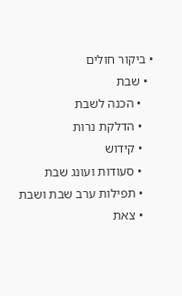• ביקור חולים
  • שבת
    • הכנה לשבת
    • הדלקת נרות
    • קידוש
    • סעודות ועונג שבת
    • תפילות ערב שבת ושבת
    • צאת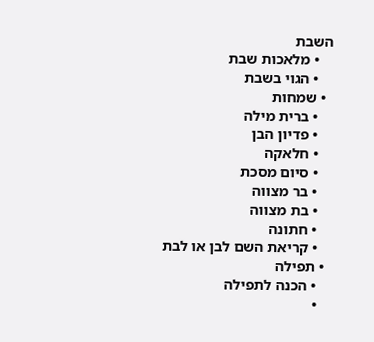השבת
    • מלאכות שבת
    • הגוי בשבת
  • שמחות
    • ברית מילה
    • פדיון הבן
    • חלאקה
    • סיום מסכת
    • בר מצווה
    • בת מצווה
    • חתונה
    • קריאת השם לבן או לבת
  • תפילה
    • הכנה לתפילה
    •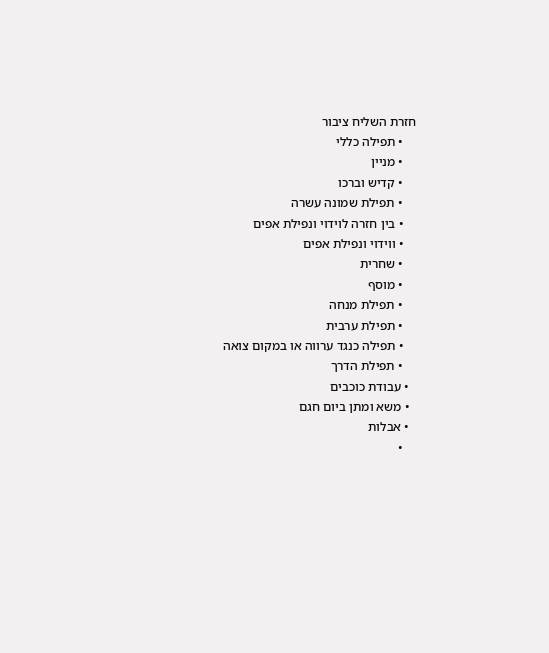חזרת השליח ציבור
    • תפילה כללי
    • מניין
    • קדיש וברכו
    • תפילת שמונה עשרה
    • בין חזרה לוידוי ונפילת אפים
    • ווידוי ונפילת אפים
    • שחרית
    • מוסף
    • תפילת מנחה
    • תפילת ערבית
    • תפילה כנגד ערווה או במקום צואה
    • תפילת הדרך
  • עבודת כוכבים
  • משא ומתן ביום חגם
  • אבלות
    •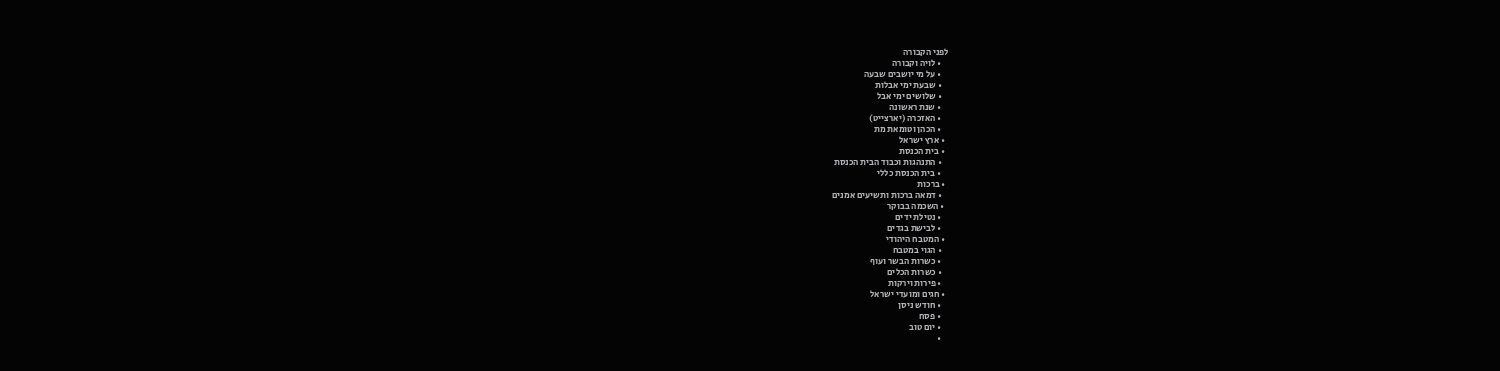לפני הקבורה
    • לויה וקבורה
    • על מי יושבים שבעה
    • שבעת ימי אבלות
    • שלושים ימי אבל
    • שנת ראשונה
    • האזכרה (יארצייט)
    • הכהן וטומאת מת
  • ארץ ישראל
  • בית הכנסת
    • התנהגות וכבוד הבית הכנסת
    • בית הכנסת כללי
  • ברכות
    • דמאה ברכות ותשיעים אמנים
  • השכמה בבוקר
    • נטילת ידים
    • לבישת בגדים
  • המטבח היהודי
    • הגוי במטבח
    • כשרות הבשר ועוף
    • כשרות הכלים
    • פירות וירקות
  • חגים ומועדי ישראל
    • חודש ניסן
    • פסח
    • יום טוב
    •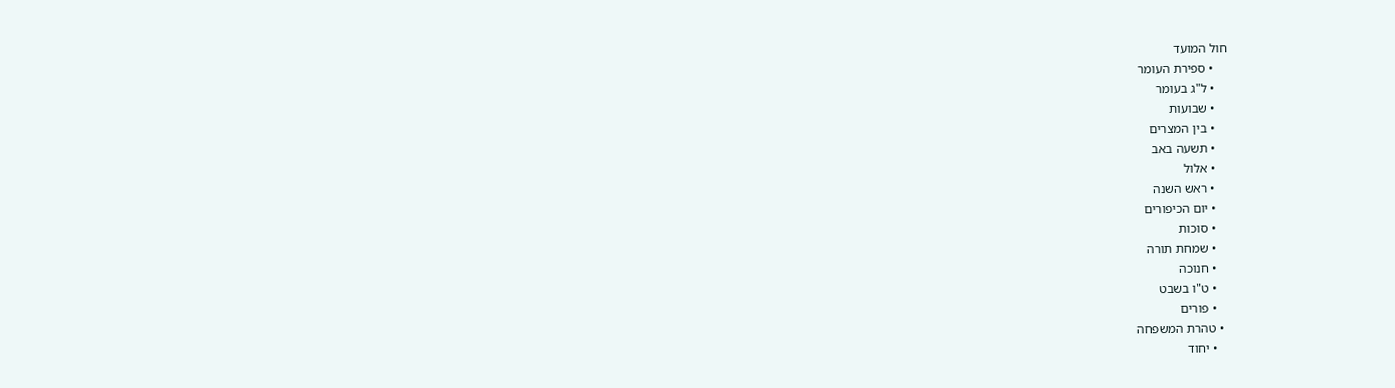חול המועד
    • ספירת העומר
    • ל"ג בעומר
    • שבועות
    • בין המצרים
    • תשעה באב
    • אלול
    • ראש השנה
    • יום הכיפורים
    • סוכות
    • שמחת תורה
    • חנוכה
    • ט"ו בשבט
    • פורים
  • טהרת המשפחה
    • יחוד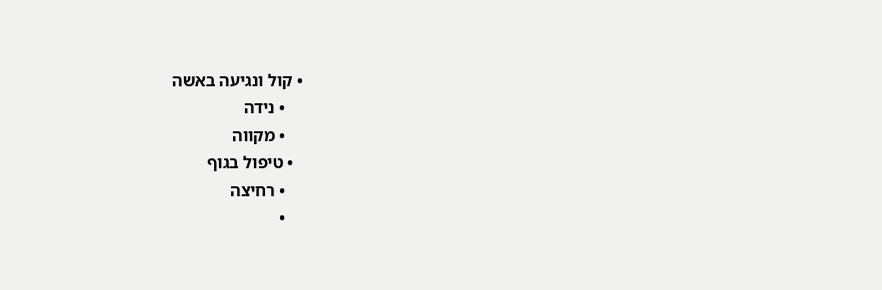• קול ונגיעה באשה
    • נידה
    • מקווה
  • טיפול בגוף
    • רחיצה
    •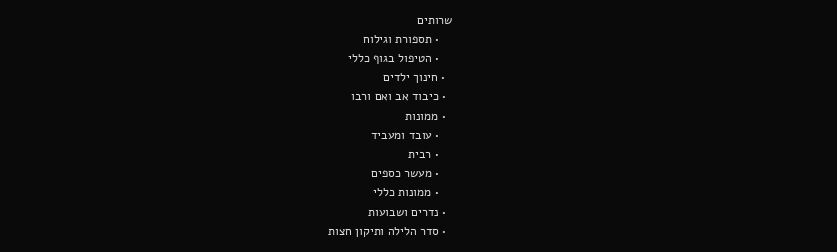שרותים
    • תספורת וגילוח
    • הטיפול בגוף כללי
  • חינוך ילדים
  • כיבוד אב ואם ורבו
  • ממונות
    • עובד ומעביד
    • רבית
    • מעשר כספים
    • ממונות כללי
  • נדרים ושבועות
  • סדר הלילה ותיקון חצות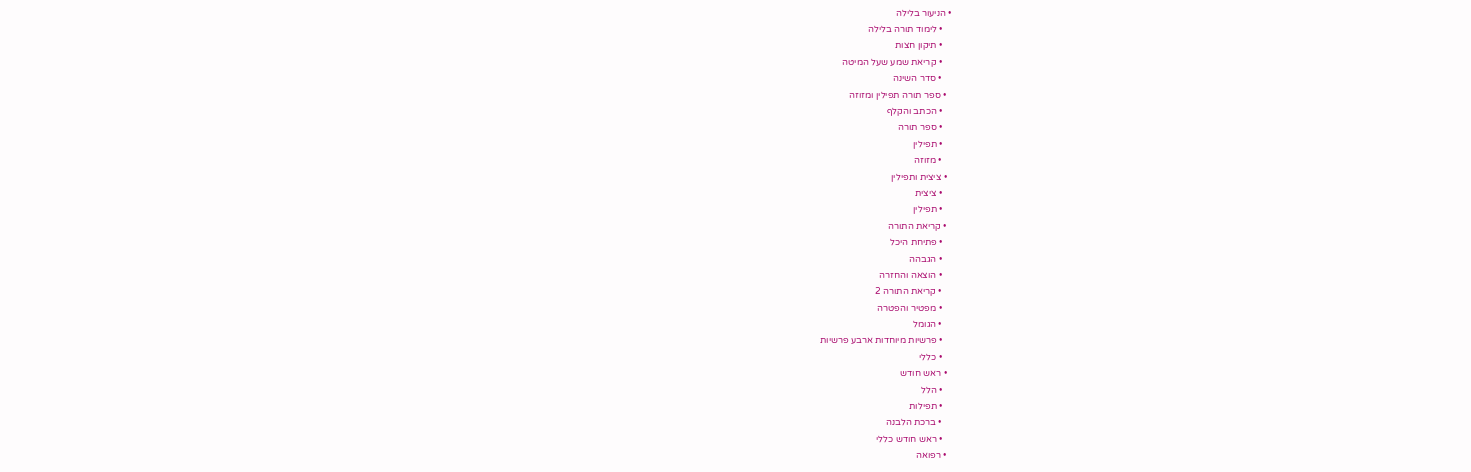• הניעור בלילה
    • לימוד תורה בלילה
    • תיקון חצות
    • קריאת שמע שעל המיטה
    • סדר השינה
  • ספר תורה תפילין ומזוזה
    • הכתב והקלף
    • ספר תורה
    • תפילין
    • מזוזה
  • ציצית ותפילין
    • ציצית
    • תפילין
  • קריאת התורה
    • פתיחת היכל
    • הגבהה
    • הוצאה והחזרה
    • קריאת התורה 2
    • מפטיר והפטרה
    • הגומל
    • פרשיות מיוחדות ארבע פרשיות
    • כללי
  • ראש חודש
    • הלל
    • תפילות
    • ברכת הלבנה
    • ראש חודש כללי
  • רפואה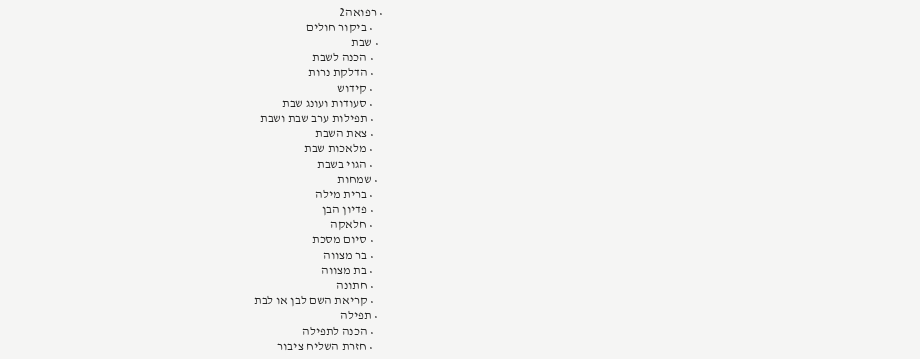• רפואה2
    • ביקור חולים
  • שבת
    • הכנה לשבת
    • הדלקת נרות
    • קידוש
    • סעודות ועונג שבת
    • תפילות ערב שבת ושבת
    • צאת השבת
    • מלאכות שבת
    • הגוי בשבת
  • שמחות
    • ברית מילה
    • פדיון הבן
    • חלאקה
    • סיום מסכת
    • בר מצווה
    • בת מצווה
    • חתונה
    • קריאת השם לבן או לבת
  • תפילה
    • הכנה לתפילה
    • חזרת השליח ציבור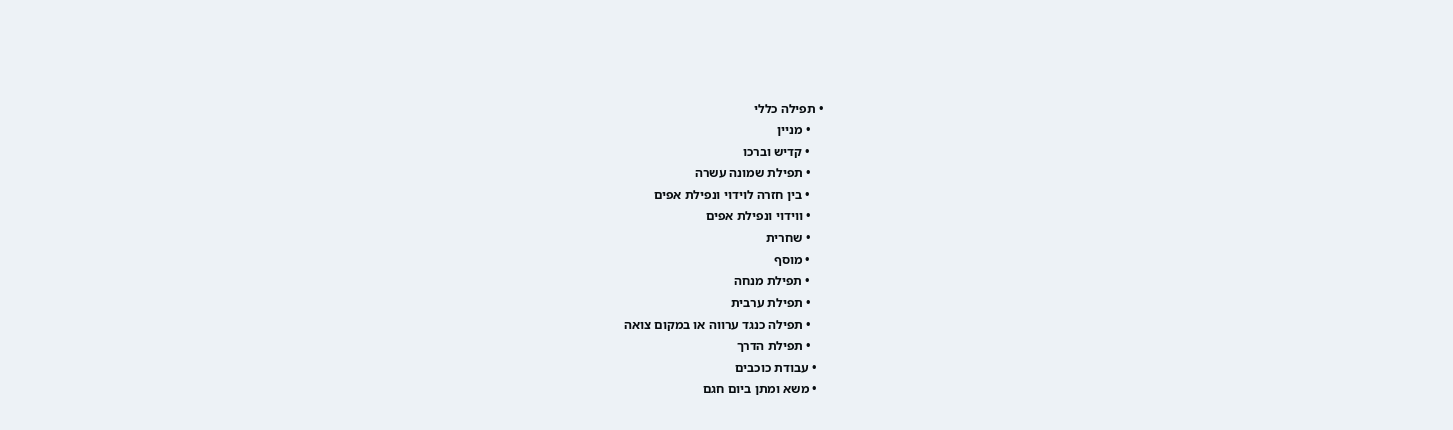• תפילה כללי
    • מניין
    • קדיש וברכו
    • תפילת שמונה עשרה
    • בין חזרה לוידוי ונפילת אפים
    • ווידוי ונפילת אפים
    • שחרית
    • מוסף
    • תפילת מנחה
    • תפילת ערבית
    • תפילה כנגד ערווה או במקום צואה
    • תפילת הדרך
  • עבודת כוכבים
  • משא ומתן ביום חגם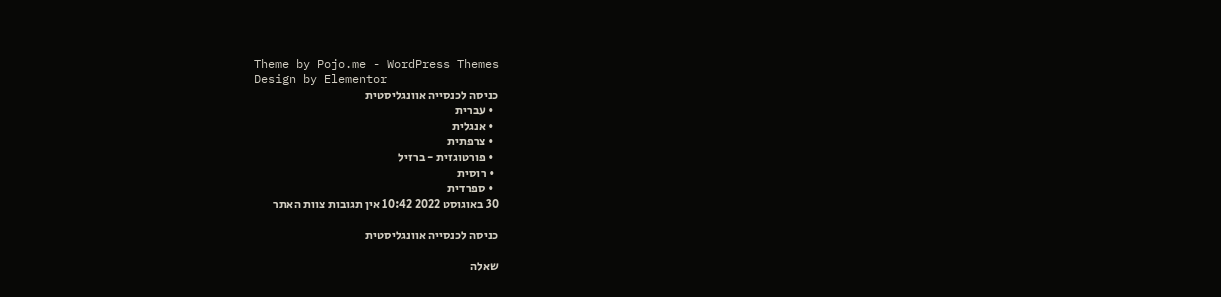Theme by Pojo.me - WordPress Themes
Design by Elementor
כניסה לכנסייה אוונגליסטית
  • עברית
  • אנגלית
  • צרפתית
  • פורטוגזית - ברזיל
  • רוסית
  • ספרדית
30 באוגוסט 2022 10:42 אין תגובות צוות האתר

כניסה לכנסייה אוונגליסטית

שאלה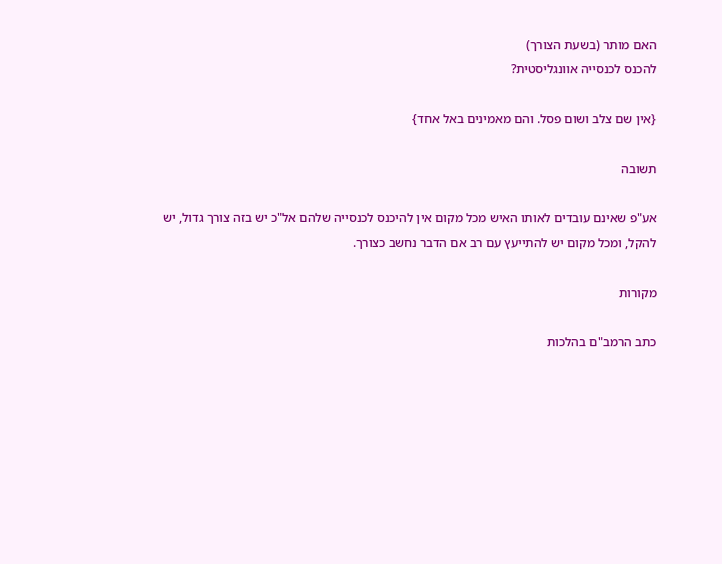האם מותר (בשעת הצורך)
להכנס לכנסייה אוונגליסטית?

{אין שם צלב ושום פסל. והם מאמינים באל אחד}

תשובה

אע"פ שאינם עובדים לאותו האיש מכל מקום אין להיכנס לכנסייה שלהם אל"כ יש בזה צורך גדול, יש להקל, ומכל מקום יש להתייעץ עם רב אם הדבר נחשב כצורך.

מקורות

כתב הרמב"ם בהלכות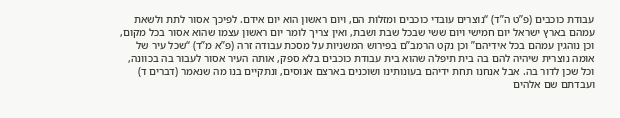עבודת כוכבים (פ”ט ה”ד) “נוצרים עובדי כוכבים ומזלות הם, ויום ראשון הוא יום אידם. לפיכך אסור לתת ולשאת עמהם בארץ ישראל יום חמישי ויום ששי שבכל שבת ושבת, ואין צריך לומר יום ראשון עצמו שהוא אסור בכל מקום, וכן נוהגין עמהם בכל אידיהם” וכן נקט הרמב”ם בפירוש המשניות על מסכת עבודה זרה (פ”א מ”ד) “שכל עיר של אומה נוצרית שיהיה להם בה בית תיפלה שהוא בית עבודת כוכבים בלא ספק, אותה העיר אסור לעבור בה בכוונה, וכל שכן לדור בה. אבל אנחנו תחת ידיהם בעונותינו ושוכנים בארצם אנוסים, ונתקיים בנו מה שנאמר (דברים ד) ועבדתם שם אלהים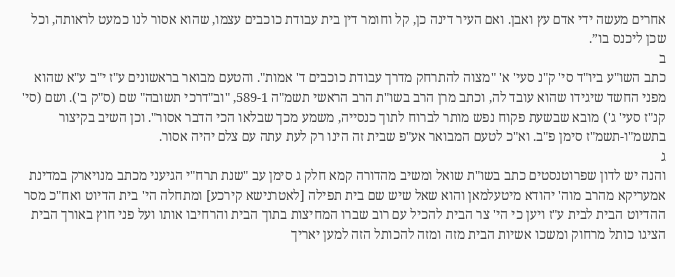אחרים מעשה ידי אדם עץ ואבן. ואם העיר דינה כן, קל וחומר דין בית עבודת כוכבים עצמו, שהוא אסור לנו כמעט לראותה, וכל שכן ליכנס בו”.
ב
כתב השו"ע ביו"ד סי' ק"נ סעי' א' "מצוה להתרחק מדרך עבודת כוכבים ד' אמות". והטעם מבואר בראשונים ע"ז י"ב ע"א שהוא מפני החשד שיגידו שהוא עובד לה, וכתב מרן הרב בשו"ת הרב הראשי תשמ"ה 589-1, "וב"דרכי תשובה" שם (ס"ק ב'). ושם (סי' קנ"ז סעי' ג') מובא שבשעת פקוח נפש מותר לברוח לתוך כנסייה, משמע מכך שבלאו הכי הדבר אסור". וכן השיב בקיצור בתשמ"ו-תשמ"ז סימן פ"ב. וא"כ לטעם המבואר אע"פ שבית זה הינו רק לעת עתה עם צלם יהיה אסור.
ג
והנה יש לדון שפרוטנסטים כתב בשו"ת שואל ומשיב מהדורה קמא חלק ג סימן עב "שנת תרח"י הגיעני מכתב מנויארק במדינת אמעריקא מהרב מוה' יהודא מיטעלמאן והוא שאל שיש שם בית תפילה [לאטרנישא קירכע] ומתחלה הי' בית הדיוט ואח"כ מסר ההדיוט הבית לבית ע"ז ויען כי הי' צר הבית להכיל עם רוב שברו המחיצות בתוך הבית והרחיבו אותו ועל פני חוץ באורך הבית הציגו כותל מרחוק ומשכו אשיות הבית מזה ומזה להכותל הזה למען יאריך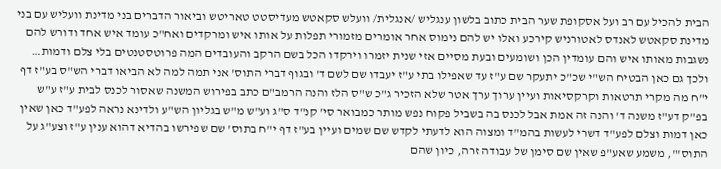הבית להכיל עם רב ועל אסקופת שער הבית כתוב בלשון ענגליש /אנגלית/ וועלש סקאטש מעדיסטט טאריטש וביאור הדברים בני מדינת וועליש עם בני מדינת סקאטש לאנדס לאטורניש קירכע ואלו יש להם נימוס אחר אומרים מזמורי תפלות על אותו איש ומרקדים ואח"כ עומד איש אחד ודורש להם נשגבות מאותו איש והם עומדין הכן ושומעים ובעת מסיים אזי שנית יזמרו וירקדו הכל בשם הרקב והעובדים המה פרוטסטנטים בלי צלם ודמות… ולכך גם כאן הבטיח הש"י שכ"כ יתעקר שם ע"ז עד שאפילו בתי ע"ז יעבדו שם לשם ד' ובגוף דברי התוס' אני תמה למה לא הביאו דברי הש"ס בע"ז דף י"ח מה מקרי תרטאות וקרקסיאות ועיין ערוך ערך אטר שלא הזכיר ג"כ ש"ס הלז והנה הרמב"ם כתב בפירוש המשנה שאסור לכנס לבית ע"ז ע"ש בפ"ק דע"ז משנה ד' והנה זה אמת אבל לכנס בה בשביל פקוח נפש מותר כמבואר סי' קנ"ד ס"ג וע"ש מ"ש בגליון הש"ע ולדינא נראה לפע"ד כאן שאין כאן דמות וצלם לפע"ד דשרי לעשות בהמ"ד ומצוה הוא לדעתי לקדש שם שמים ועיין בע"ז דף י"ח בתוס' שם שפירשו בהדיא דהוא ענין ע"ז וצע"ג על התוס'", משמע שאע"פ שאין שם סימן של עבודה זרה, כיון שהם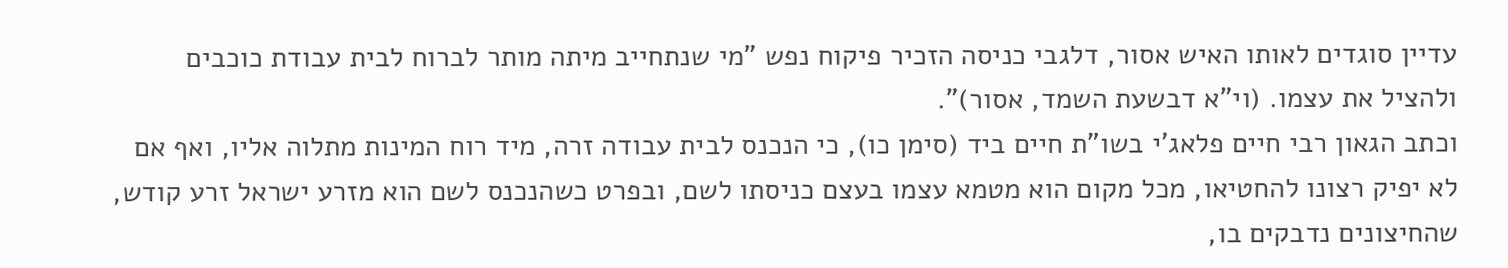עדיין סוגדים לאותו האיש אסור, דלגבי כניסה הזכיר פיקוח נפש "מי שנתחייב מיתה מותר לברוח לבית עבודת כוכבים ולהציל את עצמו. (וי"א דבשעת השמד, אסור)".
וכתב הגאון רבי חיים פלאג'י בשו"ת חיים ביד (סימן כו), כי הנכנס לבית עבודה זרה, מיד רוח המינות מתלוה אליו, ואף אם לא יפיק רצונו להחטיאו, מכל מקום הוא מטמא עצמו בעצם כניסתו לשם, ובפרט כשהנכנס לשם הוא מזרע ישראל זרע קודש, שהחיצונים נדבקים בו,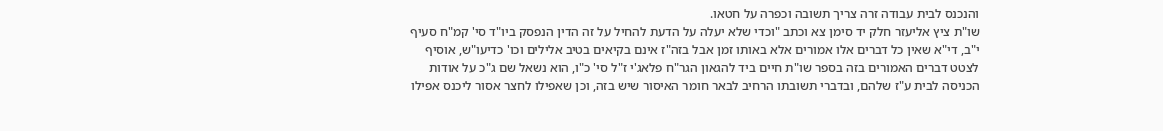והנכנס לבית עבודה זרה צריך תשובה וכפרה על חטאו.
שו"ת ציץ אליעזר חלק יד סימן צא וכתב "וכדי שלא יעלה על הדעת להחיל על זה הדין הנפסק ביו"ד סי' קמ"ח סעיף י"ב, די"א שאין כל דברים אלו אמורים אלא באותו זמן אבל בזה"ז אינם בקיאים בטיב אלילים וכו' כדיעו"ש, אוסיף לצטט דברים האמורים בזה בספר שו"ת חיים ביד להגאון הגר"ח פלאג'י ז"ל סי' כ"ו, הוא נשאל שם ג"כ על אודות הכניסה לבית ע"ז שלהם, ובדברי תשובתו הרחיב לבאר חומר האיסור שיש בזה, וכן שאפילו לחצר אסור ליכנס אפילו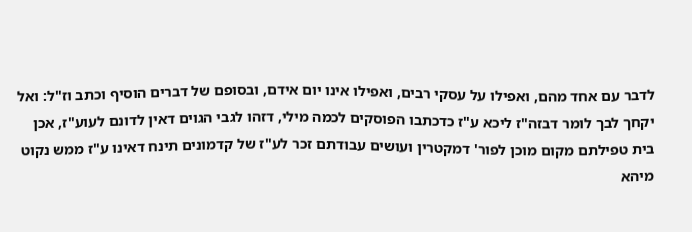לדבר עם אחד מהם, ואפילו על עסקי רבים, ואפילו אינו יום אידם, ובסופם של דברים הוסיף וכתב וז"ל: ואל יקחך לבך לומר דבזה"ז ליכא ע"ז כדכתבו הפוסקים לכמה מילי, דזהו לגבי הגוים דאין לדונם לעוע"ז, אכן בית טפילתם מקום מוכן לפור' דמקטרין ועושים עבודתם זכר לע"ז של קדמונים תינח דאינו ע"ז ממש נקוט מיהא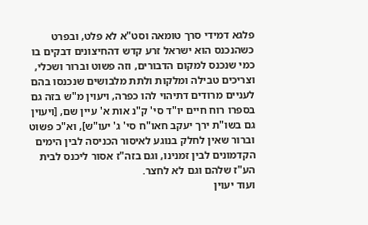פלגא דמידי סרך טומאה וסט"א לא פלט, ובפרט כשהנכנס הוא ישראל זרע קדש דהחיצונים דבקים בו כמי שנכנס למקום הדבורים, וזה פשוט וברור ושכלי, וצריכים טבילה ומלקות ולתת מלבושים שנכנסו בהם לעניים מרודים דתיהוי להו כפרה, ויעוין מ"ש בזה גם בספרו רוח חיים יו"ד סי' ק"נ אות א' עיין שם, [ויעוין גם בשו"ת ירך יעקב חאו"ח סי' ג' יעו"ש], וא"כ פשוט וברור שאין לחלק בנוגע לאיסור הכניסה לבין הימים הקדמונים לבין זמנינו, וגם בזה"ז אסור ליכנס לבית הע"ז שלהם וגם לא לחצר.
ועוד יעוין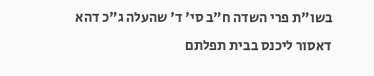בשו"ת פרי השדה ח"ב סי' ד' שהעלה ג"כ דהא דאסור ליכנס בבית תפלתם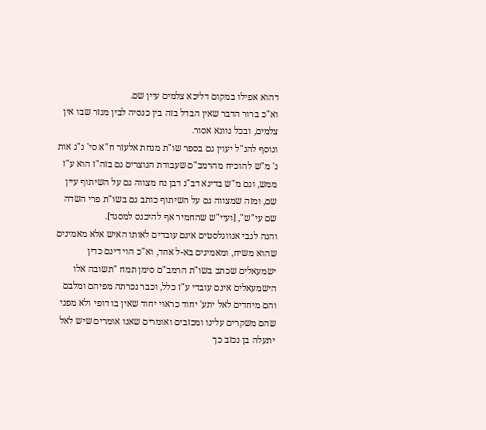דהוא אפילו במקום דליכא צלמים עיין שם.
וא"כ ברור הדבר שאין הבדל בזה בין כנסיה לבין מנזר שבו אין צלמים, ובכל גוונא אסור.
ונוסף להנ"ל יעוין גם בספר שו"ת מנחת אלעזר ח"א סי' נ"ג אות ג' מ"ש להוכיח מהרמב"ם שעבודת הנוצרים גם בזה"ז הוא ע"ז ממש, וגם מ"ש בדינא דב"נ דבן נח מצווה גם על השיתוף עיין שם, ומזה שמצווה גם על השיתוף כותב גם בשו"ת פרי השדה שם עי"ש", [ועיי"ש שהחמיר אף להיכנס למסגד].
והנה לגבי אנווגלסטים אינם עובדים לאותו האיש אלא מאמינים שהוא משיח, ומאמינים בא-ל אחד, וא"כ הוי דינם כדין ישמעאלים שכתב בשו"ת הרמב"ם סימן תמח "תשובה אלו הישמעאלים אינם עובדי ע"ז כלל, וכבר נכרתה מפיהם ומלבם והם מיחדים לאל יתע' יחוד כראוי יחוד שאין בו דופי ולא מפני שהם משקרים עלינו ומכזבים ואומרים שאנו אומרים שיש לאל יתעלה בן נכזב כך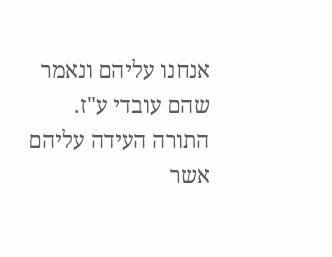אנחנו עליהם ונאמר שהם עובדי ע"ז. התורה העידה עליהם אשר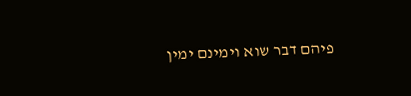פיהם דבר שוא וימינם ימין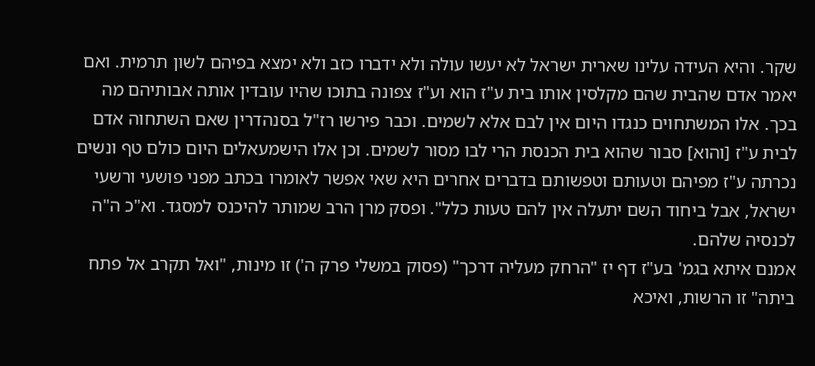שקר. והיא העידה עלינו שארית ישראל לא יעשו עולה ולא ידברו כזב ולא ימצא בפיהם לשון תרמית. ואם יאמר אדם שהבית שהם מקלסין אותו בית ע"ז הוא וע"ז צפונה בתוכו שהיו עובדין אותה אבותיהם מה בכך. אלו המשתחוים כנגדו היום אין לבם אלא לשמים. וכבר פירשו רז"ל בסנהדרין שאם השתחוה אדם לבית ע"ז [והוא] סבור שהוא בית הכנסת הרי לבו מסור לשמים. וכן אלו הישמעאלים היום כולם טף ונשים נכרתה ע"ז מפיהם וטעותם וטפשותם בדברים אחרים היא שאי אפשר לאומרו בכתב מפני פושעי ורשעי ישראל, אבל ביחוד השם יתעלה אין להם טעות כלל". ופסק מרן הרב שמותר להיכנס למסגד. וא"כ ה"ה לכנסיה שלהם.
אמנם איתא בגמ' בע"ז דף יז "הרחק מעליה דרכך" (פסוק במשלי פרק ה') זו מינות, "ואל תקרב אל פתח ביתה" זו הרשות, ואיכא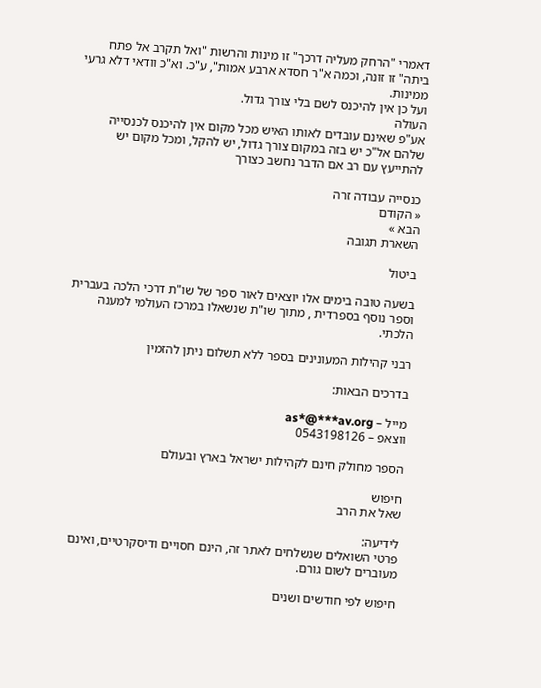דאמרי "הרחק מעליה דרכך" זו מינות והרשות "ואל תקרב אל פתח ביתה" זו זונה, וכמה א"ר חסדא ארבע אמות", ע"כ. וא"כ וודאי דלא גרעי ממינות.
ועל כן אין להיכנס לשם בלי צורך גדול.
העולה
אע"פ שאינם עובדים לאותו האיש מכל מקום אין להיכנס לכנסייה שלהם אל"כ יש בזה במקום צורך גדול, יש להקל, ומכל מקום יש להתייעץ עם רב אם הדבר נחשב כצורך

כנסייה עבודה זרה
« הקודם
הבא »
השארת תגובה

ביטול

בשעה טובה בימים אלו יוצאים לאור ספר של שו"ת דרכי הלכה בעברית וספר נוסף בספרדית , מתוך שו"ת שנשאלו במרכז העולמי למענה הלכתי.

רבני קהילות המעונינים בספר ללא תשלום ניתן להזמין

בדרכים הבאות:

מייל – as*@***av.org
ווצאפ – 0543198126

הספר מחולק חינם לקהילות ישראל בארץ ובעולם

חיפוש
שאל את הרב

לידיעה:
פרטי השואלים שנשלחים לאתר זה, הינם חסויים ודיסקרטיים, ואינם מעוברים לשום גורם.

חיפוש לפי חודשים ושנים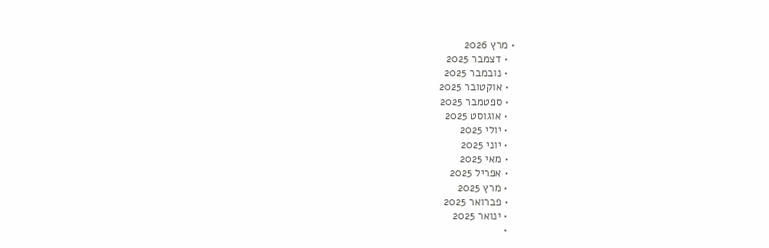• מרץ 2026
  • דצמבר 2025
  • נובמבר 2025
  • אוקטובר 2025
  • ספטמבר 2025
  • אוגוסט 2025
  • יולי 2025
  • יוני 2025
  • מאי 2025
  • אפריל 2025
  • מרץ 2025
  • פברואר 2025
  • ינואר 2025
  •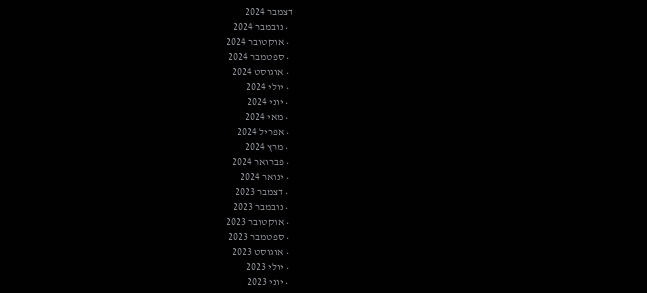דצמבר 2024
  • נובמבר 2024
  • אוקטובר 2024
  • ספטמבר 2024
  • אוגוסט 2024
  • יולי 2024
  • יוני 2024
  • מאי 2024
  • אפריל 2024
  • מרץ 2024
  • פברואר 2024
  • ינואר 2024
  • דצמבר 2023
  • נובמבר 2023
  • אוקטובר 2023
  • ספטמבר 2023
  • אוגוסט 2023
  • יולי 2023
  • יוני 2023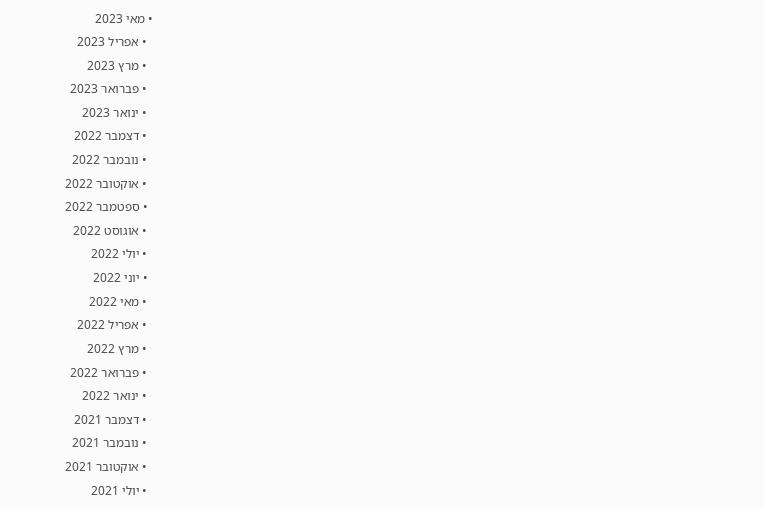• מאי 2023
  • אפריל 2023
  • מרץ 2023
  • פברואר 2023
  • ינואר 2023
  • דצמבר 2022
  • נובמבר 2022
  • אוקטובר 2022
  • ספטמבר 2022
  • אוגוסט 2022
  • יולי 2022
  • יוני 2022
  • מאי 2022
  • אפריל 2022
  • מרץ 2022
  • פברואר 2022
  • ינואר 2022
  • דצמבר 2021
  • נובמבר 2021
  • אוקטובר 2021
  • יולי 2021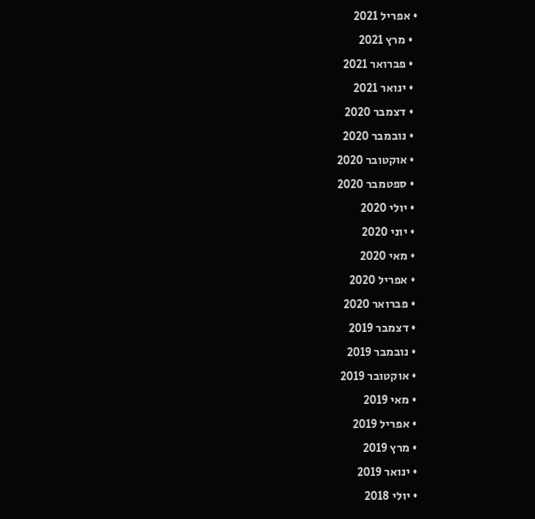• אפריל 2021
  • מרץ 2021
  • פברואר 2021
  • ינואר 2021
  • דצמבר 2020
  • נובמבר 2020
  • אוקטובר 2020
  • ספטמבר 2020
  • יולי 2020
  • יוני 2020
  • מאי 2020
  • אפריל 2020
  • פברואר 2020
  • דצמבר 2019
  • נובמבר 2019
  • אוקטובר 2019
  • מאי 2019
  • אפריל 2019
  • מרץ 2019
  • ינואר 2019
  • יולי 2018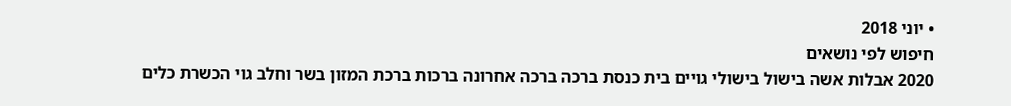• יוני 2018
חיפוש לפי נושאים
2020 אבלות אשה בישול בישולי גויים בית כנסת ברכה ברכה אחרונה ברכות ברכת המזון בשר וחלב גוי הכשרת כלים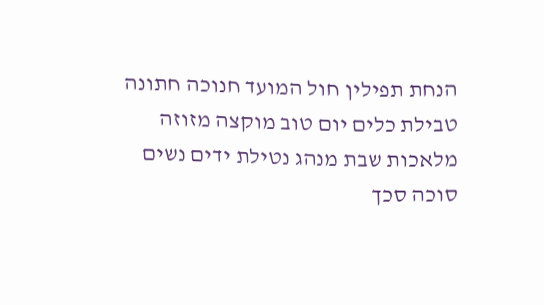הנחת תפילין חול המועד חנוכה חתונה טבילת כלים יום טוב מוקצה מזוזה מלאכות שבת מנהג נטילת ידים נשים סוכה סכך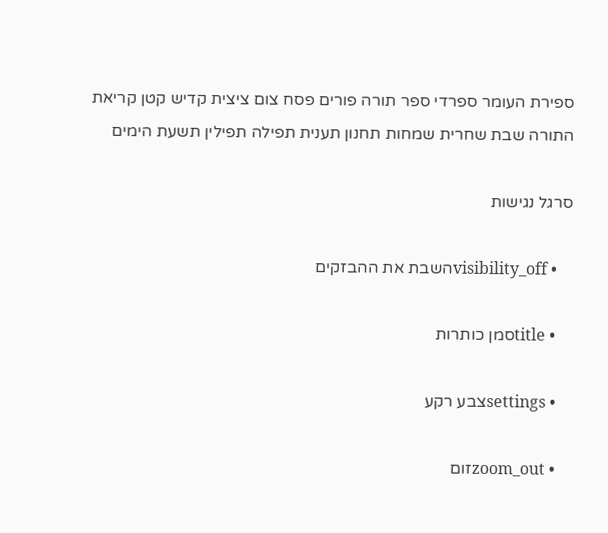ספירת העומר ספרדי ספר תורה פורים פסח צום ציצית קדיש קטן קריאת התורה שבת שחרית שמחות תחנון תענית תפילה תפילין תשעת הימים

סרגל נגישות

    • visibility_offהשבת את ההבזקים

    • titleסמן כותרות

    • settingsצבע רקע

    • zoom_outזום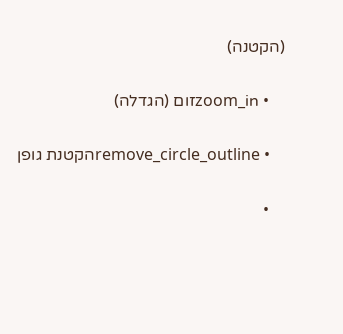(הקטנה)

    • zoom_inזום (הגדלה)

    • remove_circle_outlineהקטנת גופן

    •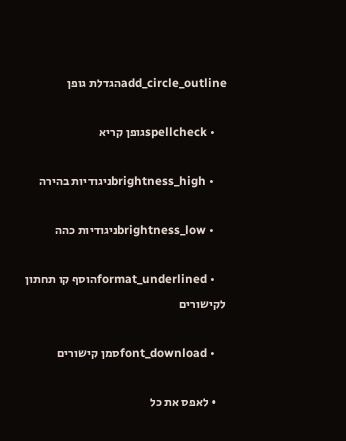add_circle_outlineהגדלת גופן

    • spellcheckגופן קריא

    • brightness_highניגודיות בהירה

    • brightness_lowניגודיות כהה

    • format_underlinedהוסף קו תחתון לקישורים

    • font_downloadסמן קישורים

    • לאפס את כל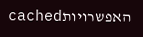האפשרויותcached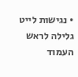• נגישות לייט
גלילה לראש העמוד